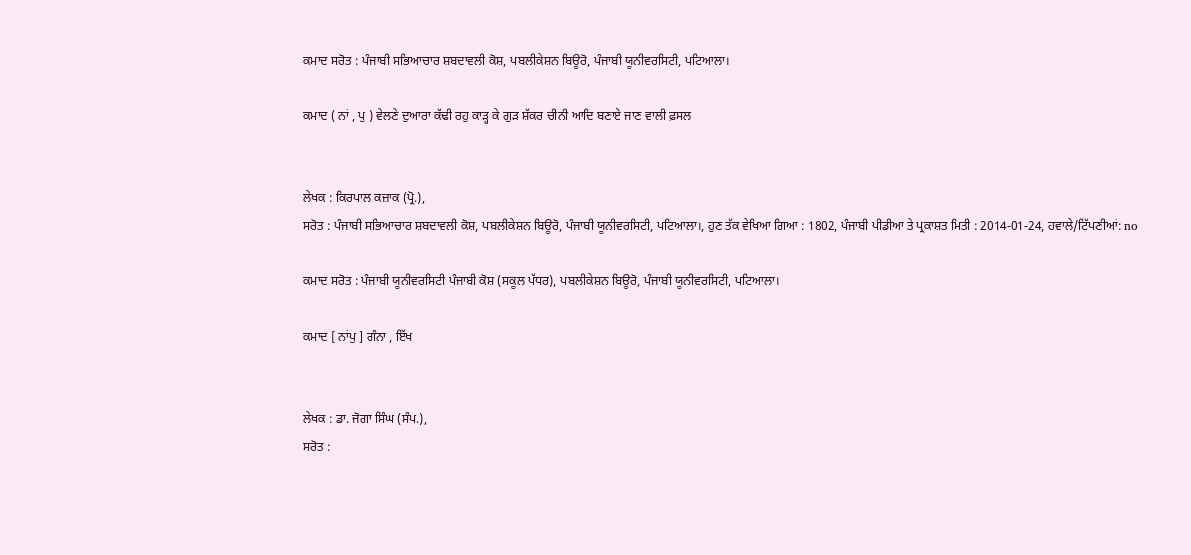ਕਮਾਦ ਸਰੋਤ : ਪੰਜਾਬੀ ਸਭਿਆਚਾਰ ਸ਼ਬਦਾਵਲੀ ਕੋਸ਼, ਪਬਲੀਕੇਸ਼ਨ ਬਿਊਰੋ, ਪੰਜਾਬੀ ਯੂਨੀਵਰਸਿਟੀ, ਪਟਿਆਲਾ।

ਕਮਾਦ ( ਨਾਂ , ਪੁ ) ਵੇਲਣੇ ਦੁਆਰਾ ਕੱਢੀ ਰਹੁ ਕਾੜ੍ਹ ਕੇ ਗੁੜ ਸ਼ੱਕਰ ਚੀਨੀ ਆਦਿ ਬਣਾਏ ਜਾਣ ਵਾਲੀ ਫ਼ਸਲ


ਲੇਖਕ : ਕਿਰਪਾਲ ਕਜ਼ਾਕ (ਪ੍ਰੋ.),
ਸਰੋਤ : ਪੰਜਾਬੀ ਸਭਿਆਚਾਰ ਸ਼ਬਦਾਵਲੀ ਕੋਸ਼, ਪਬਲੀਕੇਸ਼ਨ ਬਿਊਰੋ, ਪੰਜਾਬੀ ਯੂਨੀਵਰਸਿਟੀ, ਪਟਿਆਲਾ।, ਹੁਣ ਤੱਕ ਵੇਖਿਆ ਗਿਆ : 1802, ਪੰਜਾਬੀ ਪੀਡੀਆ ਤੇ ਪ੍ਰਕਾਸ਼ਤ ਮਿਤੀ : 2014-01-24, ਹਵਾਲੇ/ਟਿੱਪਣੀਆਂ: no

ਕਮਾਦ ਸਰੋਤ : ਪੰਜਾਬੀ ਯੂਨੀਵਰਸਿਟੀ ਪੰਜਾਬੀ ਕੋਸ਼ (ਸਕੂਲ ਪੱਧਰ), ਪਬਲੀਕੇਸ਼ਨ ਬਿਊਰੋ, ਪੰਜਾਬੀ ਯੂਨੀਵਰਸਿਟੀ, ਪਟਿਆਲਾ।

ਕਮਾਦ [ ਨਾਂਪੁ ] ਗੰਨਾ , ਇੱਖ


ਲੇਖਕ : ਡਾ. ਜੋਗਾ ਸਿੰਘ (ਸੰਪ.),
ਸਰੋਤ :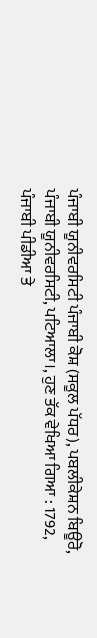ਪੰਜਾਬੀ ਯੂਨੀਵਰਸਿਟੀ ਪੰਜਾਬੀ ਕੋਸ਼ (ਸਕੂਲ ਪੱਧਰ), ਪਬਲੀਕੇਸ਼ਨ ਬਿਊਰੋ, ਪੰਜਾਬੀ ਯੂਨੀਵਰਸਿਟੀ, ਪਟਿਆਲਾ।, ਹੁਣ ਤੱਕ ਵੇਖਿਆ ਗਿਆ : 1792, ਪੰਜਾਬੀ ਪੀਡੀਆ ਤੇ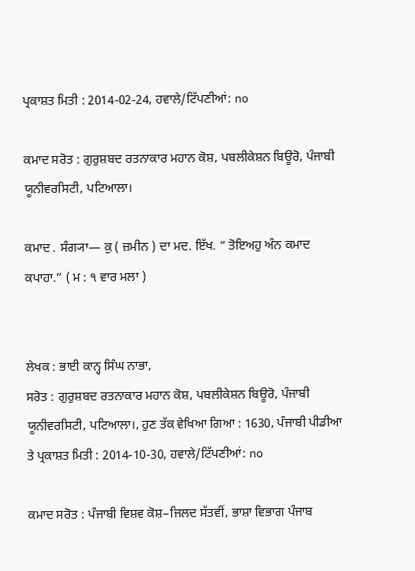ਪ੍ਰਕਾਸ਼ਤ ਮਿਤੀ : 2014-02-24, ਹਵਾਲੇ/ਟਿੱਪਣੀਆਂ: no

ਕਮਾਦ ਸਰੋਤ : ਗੁਰੁਸ਼ਬਦ ਰਤਨਾਕਾਰ ਮਹਾਨ ਕੋਸ਼, ਪਬਲੀਕੇਸ਼ਨ ਬਿਊਰੋ, ਪੰਜਾਬੀ ਯੂਨੀਵਰਸਿਟੀ, ਪਟਿਆਲਾ।

ਕਮਾਦ . ਸੰਗ੍ਯਾ— ਕੁ ( ਜ਼ਮੀਨ ) ਦਾ ਮਦ. ਇੱਖ. “ ਤੋਇਅਹੁ ਅੰਨ ਕਮਾਦ ਕਪਾਹਾ.” ( ਮ : ੧ ਵਾਰ ਮਲਾ )


ਲੇਖਕ : ਭਾਈ ਕਾਨ੍ਹ ਸਿੰਘ ਨਾਭਾ,
ਸਰੋਤ : ਗੁਰੁਸ਼ਬਦ ਰਤਨਾਕਾਰ ਮਹਾਨ ਕੋਸ਼, ਪਬਲੀਕੇਸ਼ਨ ਬਿਊਰੋ, ਪੰਜਾਬੀ ਯੂਨੀਵਰਸਿਟੀ, ਪਟਿਆਲਾ।, ਹੁਣ ਤੱਕ ਵੇਖਿਆ ਗਿਆ : 1630, ਪੰਜਾਬੀ ਪੀਡੀਆ ਤੇ ਪ੍ਰਕਾਸ਼ਤ ਮਿਤੀ : 2014-10-30, ਹਵਾਲੇ/ਟਿੱਪਣੀਆਂ: no

ਕਮਾਦ ਸਰੋਤ : ਪੰਜਾਬੀ ਵਿਸ਼ਵ ਕੋਸ਼–ਜਿਲਦ ਸੱਤਵੀਂ, ਭਾਸ਼ਾ ਵਿਭਾਗ ਪੰਜਾਬ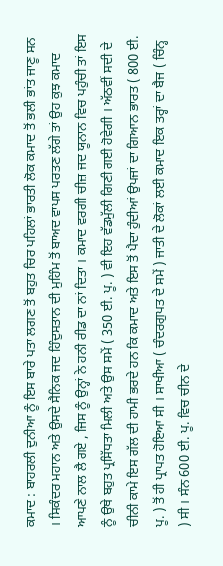ਕਮਾਦ : ਬਾਹਰਲੀ ਦੁਨੀਆ ਨੂੰ ਇਸ ਬਾਰੇ ਪਤਾ ਲਗਣ ਤੋਂ ਬਹੁਤ ਚਿਰ ਪਹਿਲਾਂ ਭਾਰਤੀ ਲੋਕ ਕਮਾਦ ਤੋਂ ਭਲੀ ਭਾਂਤ ਜਾਣੂ ਸਨ । ਸਿਕੰਦਰ ਮਹਾਨ ਅਤੇ ਉਸਦੇ ਸੈਨਿਕ ਜਦ ਹਿੰਦੁਸਤਾਨ ਦੀ ਮੁਹਿੰਮ ਤੋਂ ਬਾਅਦ ਵਾਪਸ ਪਰਤਣ ਲੱਗੇ ਤਾਂ ਉਹ ਕੁਝ ਕਮਾਦ ਆਪਣੇ ਨਾਲ ਲੈ ਗਏ , ਜਿਸ ਨੂੰ ਉਨ੍ਹਾਂ ਨੇ ਹਨੀ ਰੀਡ ਦਾ ਨਾਂ ਦਿਤਾ । ਕਮਾਦ ਵਰਗੀ ਚੀਜ਼ ਜਦ ਯੂਨਾਨ ਵਿਚ ਪਹੁੰਚੀ ਤਾਂ ਇਸ ਨੂੰ ਉਥੇ ਬਹੁਤ ਪ੍ਰਸਿੱਧਤਾ ਮਿਲੀ ਅਤੇ ਉਸ ਸਮੇਂ ( 350 ਈ. ਪੂ. ) ਵੀ ਇਹ ਵੱਡਮੁੱਲੀ ਗਿਣੀ ਗਈ ਹੋਵੇਗੀ । ਅੱਠਵੀਂ ਸਦੀ ਦੇ ਚੀਨੀ ਕਾਮੇ ਇਸ ਗੱਲ ਦੀ ਹਾਮੀ ਭਰਦੇ ਹਨ ਕਿ ਕਮਾਦ ਅਤੇ ਇਸ ਤੋਂ ਪੈਦਾ ਹੁੰਦੀਆਂ ਉਪਜਾਂ ਦਾ ਗਿਆਨ ਭਾਰਤ ( 800 ਈ. ਪੂ. ) ਤੋਂ ਹੀ ਪ੍ਰਾਪਤ ਹੋਇਆ ਸੀ । ਸਾਖੀਆ ( ਚੰਦਰਗੁਪਤ ਦੇ ਸਮੇਂ ) ਜਾਤੀ ਦੇ ਲੋਕਾਂ ਲਈ ਕਮਾਦ ਇਕ ਤਰ੍ਹਾਂ ਦਾ ਬੈਜ ( ਚਿੰਨ੍ਹ ) ਸੀ । ਸੰਨ 600 ਈ. ਪੂ. ਵਿਚ ਚੀਨ ਦੇ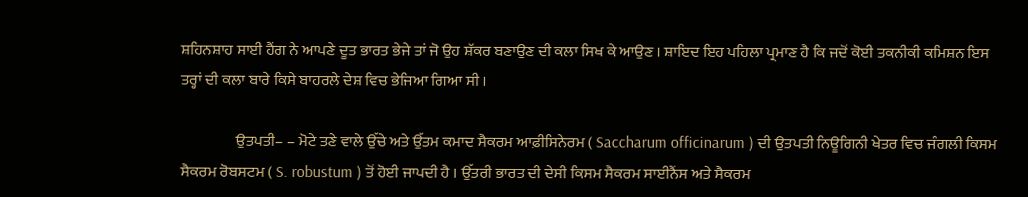ਸ਼ਹਿਨਸ਼ਾਹ ਸਾਈ ਹੈਂਗ ਨੇ ਆਪਣੇ ਦੂਤ ਭਾਰਤ ਭੇਜੇ ਤਾਂ ਜੋ ਉਹ ਸ਼ੱਕਰ ਬਣਾਉਣ ਦੀ ਕਲਾ ਸਿਖ ਕੇ ਆਉਣ । ਸ਼ਾਇਦ ਇਹ ਪਹਿਲਾ ਪ੍ਰਮਾਣ ਹੈ ਕਿ ਜਦੋਂ ਕੋਈ ਤਕਨੀਕੀ ਕਮਿਸ਼ਨ ਇਸ ਤਰ੍ਹਾਂ ਦੀ ਕਲਾ ਬਾਰੇ ਕਿਸੇ ਬਾਹਰਲੇ ਦੇਸ਼ ਵਿਚ ਭੇਜਿਆ ਗਿਆ ਸੀ ।

                  ਉਤਪਤੀ– – ਮੋਟੇ ਤਣੇ ਵਾਲੇ ਉੱਚੇ ਅਤੇ ਉੱਤਮ ਕਮਾਦ ਸੈਕਰਮ ਆਫ਼ੀਸਿਨੇਰਮ ( Saccharum officinarum ) ਦੀ ਉਤਪਤੀ ਨਿਊਗਿਨੀ ਖੇਤਰ ਵਿਚ ਜੰਗਲੀ ਕਿਸਮ ਸੈਕਰਮ ਰੋਬਸਟਮ ( S. robustum ) ਤੋਂ ਹੋਈ ਜਾਪਦੀ ਹੈ । ਉੱਤਰੀ ਭਾਰਤ ਦੀ ਦੇਸੀ ਕਿਸਮ ਸੈਕਰਮ ਸਾਈਨੈਂਸ ਅਤੇ ਸੈਕਰਮ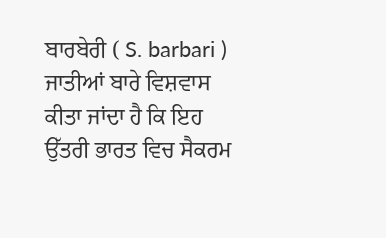ਬਾਰਬੇਰੀ ( S. barbari ) ਜਾਤੀਆਂ ਬਾਰੇ ਵਿਸ਼ਵਾਸ ਕੀਤਾ ਜਾਂਦਾ ਹੈ ਕਿ ਇਹ ਉੱਤਰੀ ਭਾਰਤ ਵਿਚ ਸੈਕਰਮ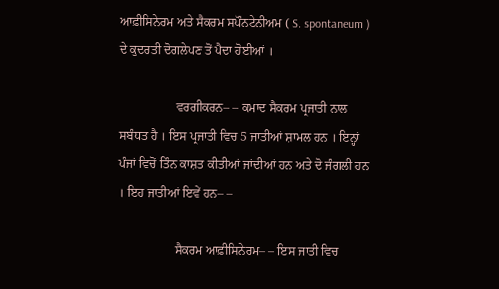ਆਫ਼ੀਸਿਨੇਰਮ ਅਤੇ ਸੈਕਰਮ ਸਪੌਨਟੇਨੀਅਮ ( S. spontaneum ) ਦੇ ਕੁਦਰਤੀ ਦੋਗਲੇਪਣ ਤੋਂ ਪੈਦਾ ਹੋਈਆਂ ।

                  ਵਰਗੀਕਰਨ– – ਕਮਾਦ ਸੈਕਰਮ ਪ੍ਰਜਾਤੀ ਨਾਲ ਸਬੰਧਤ ਹੈ । ਇਸ ਪ੍ਰਜਾਤੀ ਵਿਚ 5 ਜਾਤੀਆਂ ਸ਼ਾਮਲ ਹਨ । ਇਨ੍ਹਾਂ ਪੰਜਾਂ ਵਿਚੋਂ ਤਿੰਨ ਕਾਸ਼ਤ ਕੀਤੀਆਂ ਜਾਂਦੀਆਂ ਹਨ ਅਤੇ ਦੋ ਜੰਗਲੀ ਹਨ । ਇਹ ਜਾਤੀਆਂ ਇਵੇਂ ਹਨ– –

                  ਸੈਕਰਮ ਆਫ਼ੀਸਿਨੇਰਮ– – ਇਸ ਜਾਤੀ ਵਿਚ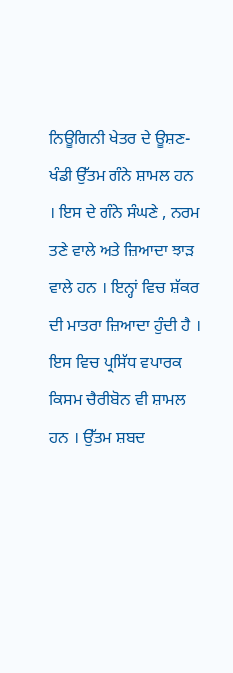ਨਿਊਗਿਨੀ ਖੇਤਰ ਦੇ ਊਸ਼ਣ-ਖੰਡੀ ਉੱਤਮ ਗੰਨੇ ਸ਼ਾਮਲ ਹਨ । ਇਸ ਦੇ ਗੰਨੇ ਸੰਘਣੇ , ਨਰਮ ਤਣੇ ਵਾਲੇ ਅਤੇ ਜ਼ਿਆਦਾ ਝਾੜ ਵਾਲੇ ਹਨ । ਇਨ੍ਹਾਂ ਵਿਚ ਸ਼ੱਕਰ ਦੀ ਮਾਤਰਾ ਜ਼ਿਆਦਾ ਹੁੰਦੀ ਹੈ । ਇਸ ਵਿਚ ਪ੍ਰਸਿੱਧ ਵਪਾਰਕ ਕਿਸਮ ਚੈਰੀਬੋਨ ਵੀ ਸ਼ਾਮਲ ਹਨ । ਉੱਤਮ ਸ਼ਬਦ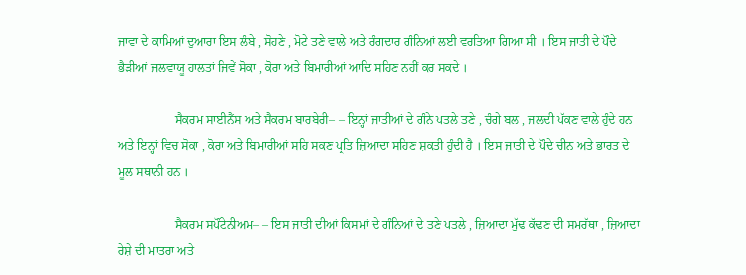ਜਾਵਾ ਦੇ ਕਾਮਿਆਂ ਦੁਆਰਾ ਇਸ ਲੰਬੇ , ਸੋਹਣੇ , ਮੋਟੇ ਤਣੇ ਵਾਲੇ ਅਤੇ ਰੰਗਦਾਰ ਗੰਨਿਆਂ ਲਈ ਵਰਤਿਆ ਗਿਆ ਸੀ । ਇਸ ਜਾਤੀ ਦੇ ਪੌਦੇ ਭੈੜੀਆਂ ਜਲਵਾਯੂ ਹਾਲਤਾਂ ਜਿਵੇਂ ਸੋਕਾ , ਕੋਰਾ ਅਤੇ ਬਿਮਾਰੀਆਂ ਆਦਿ ਸਹਿਣ ਨਹੀਂ ਕਰ ਸਕਦੇ ।

                  ਸੈਕਰਮ ਸਾਈਨੈਂਸ ਅਤੇ ਸੈਕਰਮ ਬਾਰਬੇਰੀ– – ਇਨ੍ਹਾਂ ਜਾਤੀਆਂ ਦੇ ਗੰਨੇ ਪਤਲੇ ਤਣੇ , ਚੰਗੇ ਬਲ , ਜਲਦੀ ਪੱਕਣ ਵਾਲੇ ਹੁੰਦੇ ਹਨ ਅਤੇ ਇਨ੍ਹਾਂ ਵਿਚ ਸੋਕਾ , ਕੋਰਾ ਅਤੇ ਬਿਮਾਰੀਆਂ ਸਹਿ ਸਕਣ ਪ੍ਰਤਿ ਜ਼ਿਆਦਾ ਸਹਿਣ ਸ਼ਕਤੀ ਹੁੰਦੀ ਹੈ । ਇਸ ਜਾਤੀ ਦੇ ਪੌਦੇ ਚੀਨ ਅਤੇ ਭਾਰਤ ਦੇ ਮੂਲ ਸਥਾਨੀ ਹਨ ।

                  ਸੈਕਰਮ ਸਪੌਂਟੇਨੀਅਮ– – ਇਸ ਜਾਤੀ ਦੀਆਂ ਕਿਸਮਾਂ ਦੇ ਗੰਨਿਆਂ ਦੇ ਤਣੇ ਪਤਲੇ , ਜ਼ਿਆਦਾ ਮੁੱਢ ਕੱਢਣ ਦੀ ਸਮਰੱਥਾ , ਜ਼ਿਆਦਾ ਰੇਸ਼ੇ ਦੀ ਮਾਤਰਾ ਅਤੇ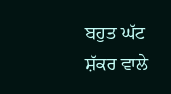ਬਹੁਤ ਘੱਟ ਸ਼ੱਕਰ ਵਾਲੇ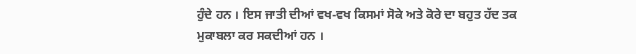ਹੁੰਦੇ ਹਨ । ਇਸ ਜਾਤੀ ਦੀਆਂ ਵਖ-ਵਖ ਕਿਸਮਾਂ ਸੋਕੇ ਅਤੇ ਕੋਰੇ ਦਾ ਬਹੁਤ ਹੱਦ ਤਕ ਮੁਕਾਬਲਾ ਕਰ ਸਕਦੀਆਂ ਹਨ ।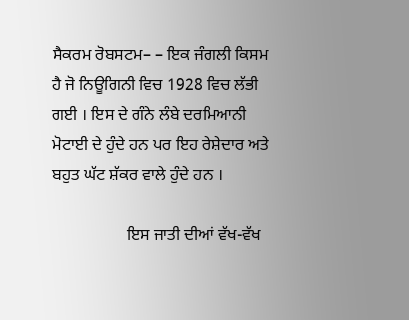ਸੈਕਰਮ ਰੋਬਸਟਮ– – ਇਕ ਜੰਗਲੀ ਕਿਸਮ ਹੈ ਜੋ ਨਿਊਗਿਨੀ ਵਿਚ 1928 ਵਿਚ ਲੱਭੀ ਗਈ । ਇਸ ਦੇ ਗੰਨੇ ਲੰਬੇ ਦਰਮਿਆਨੀ ਮੋਟਾਈ ਦੇ ਹੁੰਦੇ ਹਨ ਪਰ ਇਹ ਰੇਸ਼ੇਦਾਰ ਅਤੇ ਬਹੁਤ ਘੱਟ ਸ਼ੱਕਰ ਵਾਲੇ ਹੁੰਦੇ ਹਨ ।

                  ਇਸ ਜਾਤੀ ਦੀਆਂ ਵੱਖ-ਵੱਖ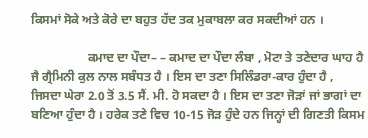ਕਿਸਮਾਂ ਸੋਕੇ ਅਤੇ ਕੋਰੇ ਦਾ ਬਹੁਤ ਹੱਦ ਤਕ ਮੁਕਾਬਲਾ ਕਰ ਸਕਦੀਆਂ ਹਨ ।

                  ਕਮਾਦ ਦਾ ਪੌਦਾ– – ਕਮਾਦ ਦਾ ਪੌਦਾ ਲੰਬਾ , ਮੋਟਾ ਤੇ ਤਣੇਦਾਰ ਘਾਹ ਹੈ ਜੈ ਗ੍ਰੈਮਿਨੀ ਕੁਲ ਨਾਲ ਸਬੰਧਤ ਹੈ । ਇਸ ਦਾ ਤਣਾ ਸਿਲਿੰਡਰਾ-ਕਾਰ ਹੁੰਦਾ ਹੈ , ਜਿਸਦਾ ਘੇਰਾ 2.0 ਤੋਂ 3.5 ਸੈਂ. ਮੀ. ਹੋ ਸਕਦਾ ਹੈ । ਇਸ ਦਾ ਤਣਾ ਜੋੜਾਂ ਜਾਂ ਭਾਗਾਂ ਦਾ ਬਣਿਆ ਹੁੰਦਾ ਹੈ । ਹਰੇਕ ਤਣੇ ਵਿਚ 10-15 ਜੋੜ ਹੁੰਦੇ ਹਨ ਜਿਨ੍ਹਾਂ ਦੀ ਗਿਣਤੀ ਕਿਸਮ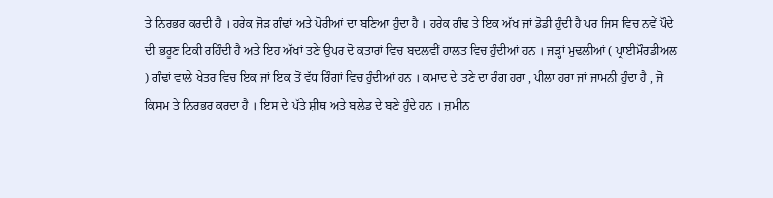ਤੇ ਨਿਰਭਰ ਕਰਦੀ ਹੈ । ਹਰੇਕ ਜੋੜ ਗੰਢਾਂ ਅਤੇ ਪੋਰੀਆਂ ਦਾ ਬਣਿਆ ਹੁੰਦਾ ਹੈ । ਹਰੇਕ ਗੰਢ ਤੇ ਇਕ ਅੱਖ ਜਾਂ ਡੋਡੀ ਹੁੰਦੀ ਹੈ ਪਰ ਜਿਸ ਵਿਚ ਨਵੇਂ ਪੌਦੇ ਦੀ ਭਰੂਣ ਟਿਕੀ ਰਹਿੰਦੀ ਹੈ ਅਤੇ ਇਹ ਅੱਖਾਂ ਤਣੇ ਉਪਰ ਦੋ ਕਤਾਰਾਂ ਵਿਚ ਬਦਲਵੀਂ ਹਾਲਤ ਵਿਚ ਹੁੰਦੀਆਂ ਹਨ । ਜੜ੍ਹਾਂ ਮੁਢਲੀਆਂ ( ਪ੍ਰਾਈਮੌਰਡੀਅਲ ) ਗੰਢਾਂ ਵਾਲੇ ਖੇਤਰ ਵਿਚ ਇਕ ਜਾਂ ਇਕ ਤੋਂ ਵੱਧ ਰਿੰਗਾਂ ਵਿਚ ਹੁੰਦੀਆਂ ਹਨ । ਕਮਾਦ ਦੇ ਤਣੇ ਦਾ ਰੰਗ ਹਰਾ , ਪੀਲਾ ਹਰਾ ਜਾਂ ਜਾਮਨੀ ਹੁੰਦਾ ਹੈ , ਜੋ ਕਿਸਮ ਤੇ ਨਿਰਭਰ ਕਰਦਾ ਹੈ । ਇਸ ਦੇ ਪੱਤੇ ਸ਼ੀਥ ਅਤੇ ਬਲੇਡ ਦੇ ਬਣੇ ਹੁੰਦੇ ਹਨ । ਜ਼ਮੀਨ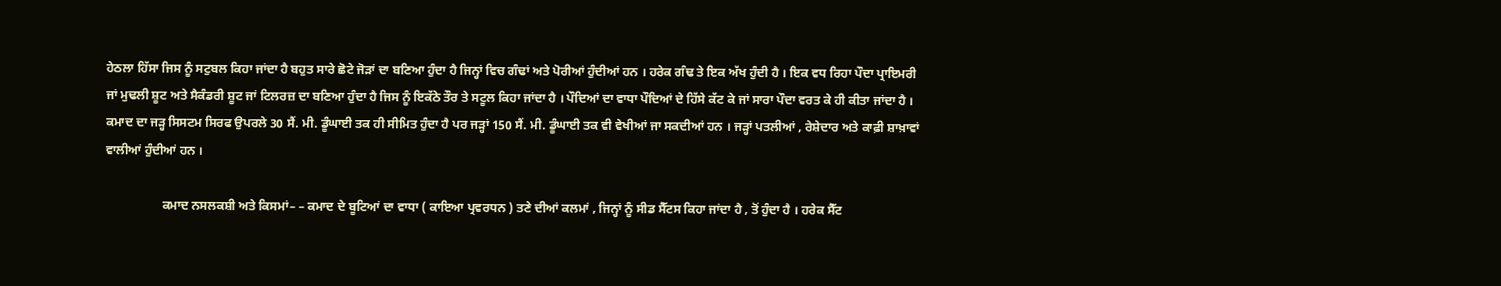ਹੇਠਲਾ ਹਿੱਸਾ ਜਿਸ ਨੂੰ ਸਟੁਬਲ ਕਿਹਾ ਜਾਂਦਾ ਹੈ ਬਹੁਤ ਸਾਰੇ ਛੋਟੇ ਜੋੜਾਂ ਦਾ ਬਣਿਆ ਹੁੰਦਾ ਹੈ ਜਿਨ੍ਹਾਂ ਵਿਚ ਗੰਢਾਂ ਅਤੇ ਪੋਰੀਆਂ ਹੁੰਦੀਆਂ ਹਨ । ਹਰੇਕ ਗੰਢ ਤੇ ਇਕ ਅੱਖ ਹੁੰਦੀ ਹੈ । ਇਕ ਵਧ ਰਿਹਾ ਪੌਦਾ ਪ੍ਰਾਇਮਰੀ ਜਾਂ ਮੁਢਲੀ ਸ਼ੂਟ ਅਤੇ ਸੈਕੰਡਰੀ ਸ਼ੂਟ ਜਾਂ ਟਿਲਰਜ਼ ਦਾ ਬਣਿਆ ਹੁੰਦਾ ਹੈ ਜਿਸ ਨੂੰ ਇਕੱਠੇ ਤੌਰ ਤੇ ਸਟੂਲ ਕਿਹਾ ਜਾਂਦਾ ਹੈ । ਪੌਦਿਆਂ ਦਾ ਵਾਧਾ ਪੌਦਿਆਂ ਦੇ ਹਿੱਸੇ ਕੱਟ ਕੇ ਜਾਂ ਸਾਰਾ ਪੌਦਾ ਵਰਤ ਕੇ ਹੀ ਕੀਤਾ ਜਾਂਦਾ ਹੈ । ਕਮਾਦ ਦਾ ਜੜ੍ਹ ਸਿਸਟਮ ਸਿਰਫ ਉਪਰਲੇ 30 ਸੈਂ. ਮੀ. ਡੂੰਘਾਈ ਤਕ ਹੀ ਸੀਮਿਤ ਹੁੰਦਾ ਹੈ ਪਰ ਜੜ੍ਹਾਂ 150 ਸੈਂ. ਮੀ. ਡੂੰਘਾਈ ਤਕ ਵੀ ਵੇਖੀਆਂ ਜਾ ਸਕਦੀਆਂ ਹਨ । ਜੜ੍ਹਾਂ ਪਤਲੀਆਂ , ਰੇਸ਼ੇਦਾਰ ਅਤੇ ਕਾਫ਼ੀ ਸ਼ਾਖ਼ਾਵਾਂ ਵਾਲੀਆਂ ਹੁੰਦੀਆਂ ਹਨ ।

                  ਕਮਾਦ ਨਸਲਕਸ਼ੀ ਅਤੇ ਕਿਸਮਾਂ– – ਕਮਾਦ ਦੇ ਬੂਟਿਆਂ ਦਾ ਵਾਧਾ ( ਕਾਇਆ ਪ੍ਰਵਰਧਨ ) ਤਣੇ ਦੀਆਂ ਕਲਮਾਂ , ਜਿਨ੍ਹਾਂ ਨੂੰ ਸੀਡ ਸੈੱਟਸ ਕਿਹਾ ਜਾਂਦਾ ਹੈ , ਤੋਂ ਹੁੰਦਾ ਹੈ । ਹਰੇਕ ਸੈੱਟ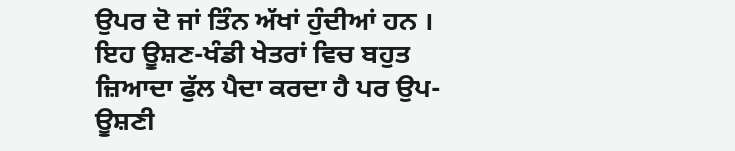ਉਪਰ ਦੋ ਜਾਂ ਤਿੰਨ ਅੱਖਾਂ ਹੁੰਦੀਆਂ ਹਨ । ਇਹ ਊਸ਼ਣ-ਖੰਡੀ ਖੇਤਰਾਂ ਵਿਚ ਬਹੁਤ ਜ਼ਿਆਦਾ ਫੁੱਲ ਪੈਦਾ ਕਰਦਾ ਹੈ ਪਰ ਉਪ-ਊਸ਼ਣੀ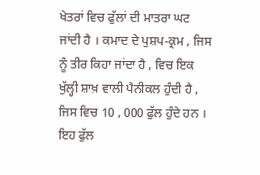ਖੇਤਰਾਂ ਵਿਚ ਫੁੱਲਾਂ ਦੀ ਮਾਤਰਾ ਘਟ ਜਾਂਦੀ ਹੈ । ਕਮਾਦ ਦੇ ਪੁਸ਼ਪ-ਕ੍ਰਮ , ਜਿਸ ਨੂੰ ਤੀਰ ਕਿਹਾ ਜਾਂਦਾ ਹੈ , ਵਿਚ ਇਕ ਖੁੱਲ੍ਹੀ ਸ਼ਾਖ਼ ਵਾਲੀ ਪੈਨੀਕਲ ਹੁੰਦੀ ਹੈ , ਜਿਸ ਵਿਚ 10 , 000 ਫੁੱਲ ਹੁੰਦੇ ਹਨ । ਇਹ ਫੁੱਲ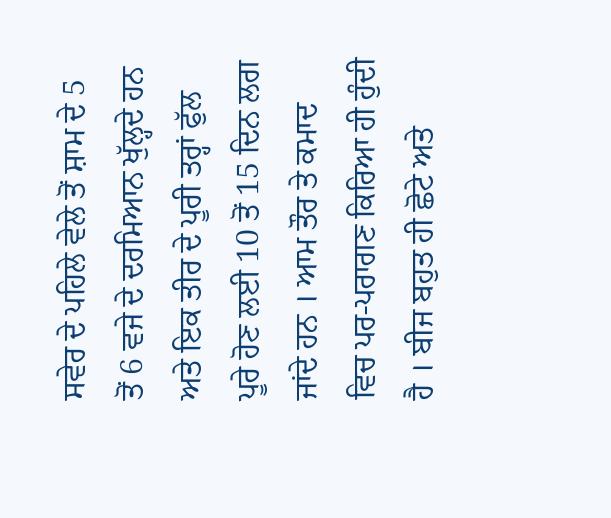ਸਵੇਰ ਦੇ ਪਹਿਲੇ ਵੇਲੇ ਤੋਂ ਸ਼ਾਮ ਦੇ 5 ਤੋਂ 6 ਵਜੇ ਦੇ ਦਰਮਿਆਨ ਖੁੱਲ੍ਹਦੇ ਹਨ ਅਤੇ ਇਕ ਤੀਰ ਦੇ ਪੂਰੀ ਤਰ੍ਹਾਂ ਫੁੱਲ ਪੂਰੇ ਹੋਣ ਲਈ 10 ਤੋਂ 15 ਦਿਨ ਲਗ ਜਾਂਦੇ ਹਨ । ਆਮ ਤੌਰ ਤੇ ਕਮਾਦ ਵਿਚ ਪਰ-ਪਰਾਗਣ ਕਿਰਿਆ ਹੀ ਹੁੰਦੀ ਹੈ । ਬੀਜ ਬਹੁਤ ਹੀ ਛੋਟੇ ਅਤੇ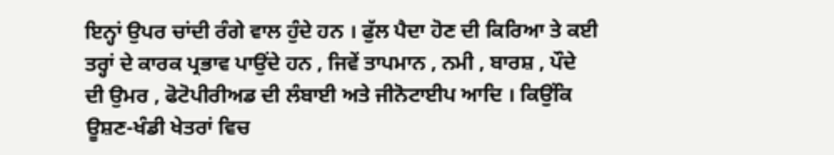ਇਨ੍ਹਾਂ ਉਪਰ ਚਾਂਦੀ ਰੰਗੇ ਵਾਲ ਹੁੰਦੇ ਹਨ । ਫੁੱਲ ਪੈਦਾ ਹੋਣ ਦੀ ਕਿਰਿਆ ਤੇ ਕਈ ਤਰ੍ਹਾਂ ਦੇ ਕਾਰਕ ਪ੍ਰਭਾਵ ਪਾਉਂਦੇ ਹਨ , ਜਿਵੇਂ ਤਾਪਮਾਨ , ਨਮੀ , ਬਾਰਸ਼ , ਪੌਦੇ ਦੀ ਉਮਰ , ਫੋਟੋਪੀਰੀਅਡ ਦੀ ਲੰਬਾਈ ਅਤੇ ਜੀਨੋਟਾਈਪ ਆਦਿ । ਕਿਉਂਕਿ ਊਸ਼ਣ-ਖੰਡੀ ਖੇਤਰਾਂ ਵਿਚ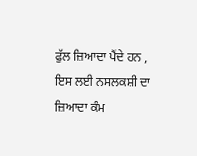ਫੁੱਲ ਜ਼ਿਆਦਾ ਪੈਂਦੇ ਹਨ , ਇਸ ਲਈ ਨਸਲਕਸ਼ੀ ਦਾ ਜ਼ਿਆਦਾ ਕੰਮ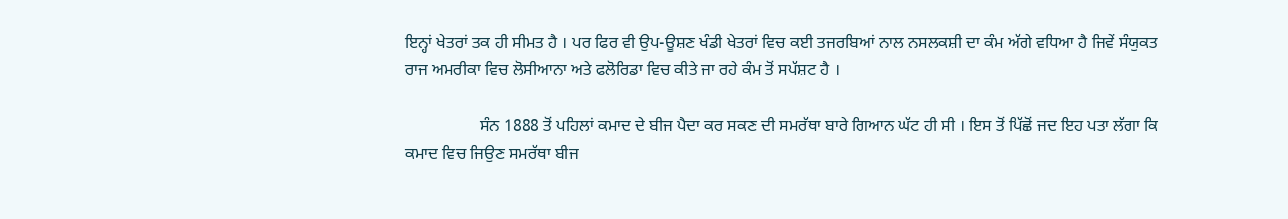ਇਨ੍ਹਾਂ ਖੇਤਰਾਂ ਤਕ ਹੀ ਸੀਮਤ ਹੈ । ਪਰ ਫਿਰ ਵੀ ਉਪ-ਊਸ਼ਣ ਖੰਡੀ ਖੇਤਰਾਂ ਵਿਚ ਕਈ ਤਜਰਬਿਆਂ ਨਾਲ ਨਸਲਕਸ਼ੀ ਦਾ ਕੰਮ ਅੱਗੇ ਵਧਿਆ ਹੈ ਜਿਵੇਂ ਸੰਯੁਕਤ ਰਾਜ ਅਮਰੀਕਾ ਵਿਚ ਲੋਸੀਆਨਾ ਅਤੇ ਫਲੋਰਿਡਾ ਵਿਚ ਕੀਤੇ ਜਾ ਰਹੇ ਕੰਮ ਤੋਂ ਸਪੱਸ਼ਟ ਹੈ ।

                  ਸੰਨ 1888 ਤੋਂ ਪਹਿਲਾਂ ਕਮਾਦ ਦੇ ਬੀਜ ਪੈਦਾ ਕਰ ਸਕਣ ਦੀ ਸਮਰੱਥਾ ਬਾਰੇ ਗਿਆਨ ਘੱਟ ਹੀ ਸੀ । ਇਸ ਤੋਂ ਪਿੱਛੋਂ ਜਦ ਇਹ ਪਤਾ ਲੱਗਾ ਕਿ ਕਮਾਦ ਵਿਚ ਜਿਉਣ ਸਮਰੱਥਾ ਬੀਜ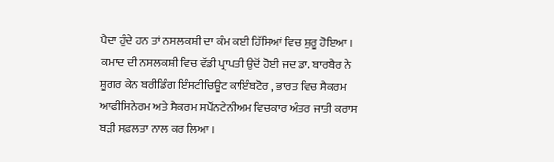ਪੈਦਾ ਹੁੰਦੇ ਹਨ ਤਾਂ ਨਸਲਕਸ਼ੀ ਦਾ ਕੰਮ ਕਈ ਹਿੱਸਿਆਂ ਵਿਚ ਸ਼ੁਰੂ ਹੋਇਆ । ਕਮਾਦ ਦੀ ਨਸਲਕਸ਼ੀ ਵਿਚ ਵੱਡੀ ਪ੍ਰਾਪਤੀ ਉਦੋਂ ਹੋਈ ਜਦ ਡਾ. ਬਾਰਬੈਰ ਨੇ ਸ਼ੂਗਰ ਕੇਨ ਬਰੀਡਿੰਗ ਇੰਸਟੀਚਿਊਟ ਕਾਇੰਬਟੋਰ , ਭਾਰਤ ਵਿਚ ਸੈਕਰਮ ਆਫੀਸਿਨੇਰਮ ਅਤੇ ਸੈਕਰਮ ਸਪੌਂਨਟੇਨੀਅਮ ਵਿਚਕਾਰ ਅੰਤਰ ਜਾਤੀ ਕਰਾਸ ਬੜੀ ਸਫ਼ਲਤਾ ਨਾਲ ਕਰ ਲਿਆ ।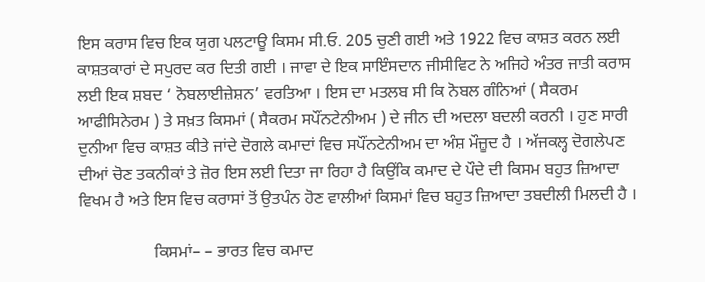ਇਸ ਕਰਾਸ ਵਿਚ ਇਕ ਯੁਗ ਪਲਟਾਊ ਕਿਸਮ ਸੀ.ਓ. 205 ਚੁਣੀ ਗਈ ਅਤੇ 1922 ਵਿਚ ਕਾਸ਼ਤ ਕਰਨ ਲਈ ਕਾਸ਼ਤਕਾਰਾਂ ਦੇ ਸਪੁਰਦ ਕਰ ਦਿਤੀ ਗਈ । ਜਾਵਾ ਦੇ ਇਕ ਸਾਇੰਸਦਾਨ ਜੀਸੀਵਿਟ ਨੇ ਅਜਿਹੇ ਅੰਤਰ ਜਾਤੀ ਕਰਾਸ ਲਈ ਇਕ ਸ਼ਬਦ ‘ ਨੋਬਲਾਈਜ਼ੇਸ਼ਨ’ ਵਰਤਿਆ । ਇਸ ਦਾ ਮਤਲਬ ਸੀ ਕਿ ਨੋਬਲ ਗੰਨਿਆਂ ( ਸੈਕਰਮ ਆਫੀਸਿਨੇਰਮ ) ਤੇ ਸਖ਼ਤ ਕਿਸਮਾਂ ( ਸੈਕਰਮ ਸਪੌਂਨਟੇਨੀਅਮ ) ਦੇ ਜੀਨ ਦੀ ਅਦਲਾ ਬਦਲੀ ਕਰਨੀ । ਹੁਣ ਸਾਰੀ ਦੁਨੀਆ ਵਿਚ ਕਾਸ਼ਤ ਕੀਤੇ ਜਾਂਦੇ ਦੋਗਲੇ ਕਮਾਦਾਂ ਵਿਚ ਸਪੌਂਨਟੇਨੀਅਮ ਦਾ ਅੰਸ਼ ਮੌਜ਼ੂਦ ਹੈ । ਅੱਜਕਲ੍ਹ ਦੋਗਲੇਪਣ ਦੀਆਂ ਚੋਣ ਤਕਨੀਕਾਂ ਤੇ ਜ਼ੋਰ ਇਸ ਲਈ ਦਿਤਾ ਜਾ ਰਿਹਾ ਹੈ ਕਿਉਂਕਿ ਕਮਾਦ ਦੇ ਪੌਦੇ ਦੀ ਕਿਸਮ ਬਹੁਤ ਜ਼ਿਆਦਾ ਵਿਖਮ ਹੈ ਅਤੇ ਇਸ ਵਿਚ ਕਰਾਸਾਂ ਤੋਂ ਉਤਪੰਨ ਹੋਣ ਵਾਲੀਆਂ ਕਿਸਮਾਂ ਵਿਚ ਬਹੁਤ ਜ਼ਿਆਦਾ ਤਬਦੀਲੀ ਮਿਲਦੀ ਹੈ ।

                  ਕਿਸਮਾਂ– – ਭਾਰਤ ਵਿਚ ਕਮਾਦ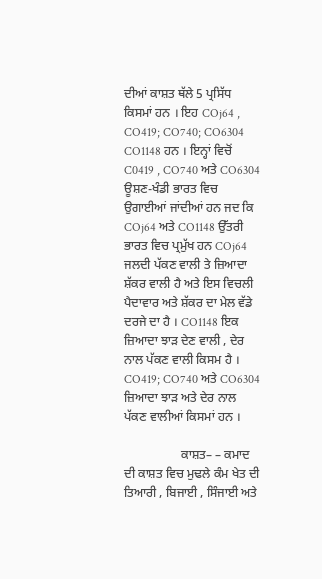ਦੀਆਂ ਕਾਸ਼ਤ ਥੱਲੇ 5 ਪ੍ਰਸਿੱਧ ਕਿਸਮਾਂ ਹਨ । ਇਹ COj64 , CO419; CO740; CO6304 CO1148 ਹਨ । ਇਨ੍ਹਾਂ ਵਿਚੋਂ C0419 , CO740 ਅਤੇ CO6304 ਊਸ਼ਣ-ਖੰਡੀ ਭਾਰਤ ਵਿਚ ਉਗਾਈਆਂ ਜਾਂਦੀਆਂ ਹਨ ਜਦ ਕਿ COj64 ਅਤੇ CO1148 ਉੱਤਰੀ ਭਾਰਤ ਵਿਚ ਪ੍ਰਮੁੱਖ ਹਨ COj64 ਜਲਦੀ ਪੱਕਣ ਵਾਲੀ ਤੇ ਜ਼ਿਆਦਾ ਸ਼ੱਕਰ ਵਾਲੀ ਹੈ ਅਤੇ ਇਸ ਵਿਚਲੀ ਪੈਦਾਵਾਰ ਅਤੇ ਸ਼ੱਕਰ ਦਾ ਮੇਲ ਵੱਡੇ ਦਰਜੇ ਦਾ ਹੈ । CO1148 ਇਕ ਜ਼ਿਆਦਾ ਝਾੜ ਦੇਣ ਵਾਲੀ , ਦੇਰ ਨਾਲ ਪੱਕਣ ਵਾਲੀ ਕਿਸਮ ਹੈ । CO419; CO740 ਅਤੇ CO6304 ਜ਼ਿਆਦਾ ਝਾੜ ਅਤੇ ਦੇਰ ਨਾਲ ਪੱਕਣ ਵਾਲੀਆਂ ਕਿਸਮਾਂ ਹਨ ।

                  ਕਾਸ਼ਤ– – ਕਮਾਦ ਦੀ ਕਾਸ਼ਤ ਵਿਚ ਮੁਢਲੇ ਕੰਮ ਖੇਤ ਦੀ ਤਿਆਰੀ , ਬਿਜਾਈ , ਸਿੰਜਾਈ ਅਤੇ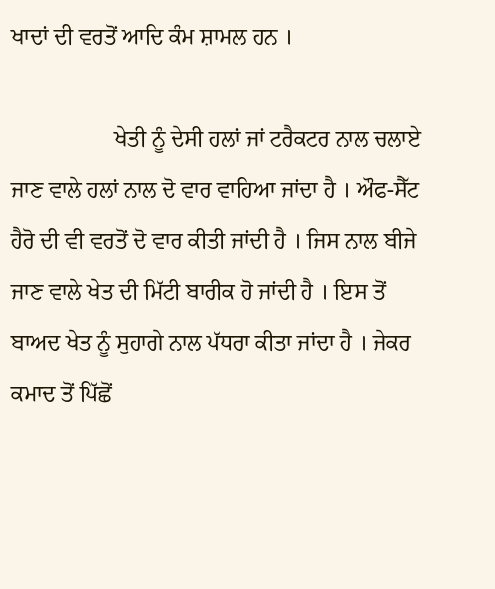ਖਾਦਾਂ ਦੀ ਵਰਤੋਂ ਆਦਿ ਕੰਮ ਸ਼ਾਮਲ ਹਨ ।

                  ਖੇਤੀ ਨੂੰ ਦੇਸੀ ਹਲਾਂ ਜਾਂ ਟਰੈਕਟਰ ਨਾਲ ਚਲਾਏ ਜਾਣ ਵਾਲੇ ਹਲਾਂ ਨਾਲ ਦੋ ਵਾਰ ਵਾਹਿਆ ਜਾਂਦਾ ਹੈ । ਔਫ-ਸੈੱਟ ਹੈਰੋ ਦੀ ਵੀ ਵਰਤੋਂ ਦੋ ਵਾਰ ਕੀਤੀ ਜਾਂਦੀ ਹੈ । ਜਿਸ ਨਾਲ ਬੀਜੇ ਜਾਣ ਵਾਲੇ ਖੇਤ ਦੀ ਮਿੱਟੀ ਬਾਰੀਕ ਹੋ ਜਾਂਦੀ ਹੈ । ਇਸ ਤੋਂ ਬਾਅਦ ਖੇਤ ਨੂੰ ਸੁਹਾਗੇ ਨਾਲ ਪੱਧਰਾ ਕੀਤਾ ਜਾਂਦਾ ਹੈ । ਜੇਕਰ ਕਮਾਦ ਤੋਂ ਪਿੱਛੋਂ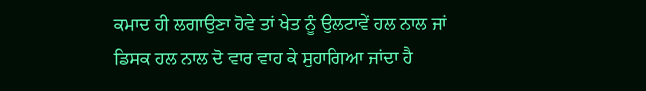ਕਮਾਦ ਹੀ ਲਗਾਉਣਾ ਹੋਵੇ ਤਾਂ ਖੇਤ ਨੂੰ ਉਲਟਾਵੇਂ ਹਲ ਨਾਲ ਜਾਂ ਡਿਸਕ ਹਲ ਨਾਲ ਦੋ ਵਾਰ ਵਾਹ ਕੇ ਸੁਹਾਗਿਆ ਜਾਂਦਾ ਹੈ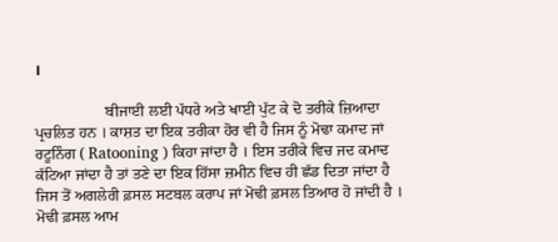।

                  ਬੀਜਾਈ ਲਈ ਪੱਧਰੇ ਅਤੇ ਖਾਈ ਪੁੱਟ ਕੇ ਦੋ ਤਰੀਕੇ ਜ਼ਿਆਦਾ ਪ੍ਰਚਲਿਤ ਹਨ । ਕਾਸ਼ਤ ਦਾ ਇਕ ਤਰੀਕਾ ਹੋਰ ਵੀ ਹੈ ਜਿਸ ਨੂੰ ਮੋਢਾ ਕਮਾਦ ਜਾਂ ਰਟੂਨਿੰਗ ( Ratooning ) ਕਿਹਾ ਜਾਂਦਾ ਹੈ । ਇਸ ਤਰੀਕੇ ਵਿਚ ਜਦ ਕਮਾਦ ਕੱਟਿਆ ਜਾਂਦਾ ਹੈ ਤਾਂ ਤਣੇ ਦਾ ਇਕ ਹਿੱਸਾ ਜ਼ਮੀਨ ਵਿਚ ਹੀ ਛੱਡ ਦਿਤਾ ਜਾਂਦਾ ਹੈ ਜਿਸ ਤੋਂ ਅਗਲੇਰੀ ਫ਼ਸਲ ਸਟਬਲ ਕਰਾਪ ਜਾਂ ਮੋਢੀ ਫ਼ਸਲ ਤਿਆਰ ਹੋ ਜਾਂਦੀ ਹੈ । ਮੋਢੀ ਫ਼ਸਲ ਆਮ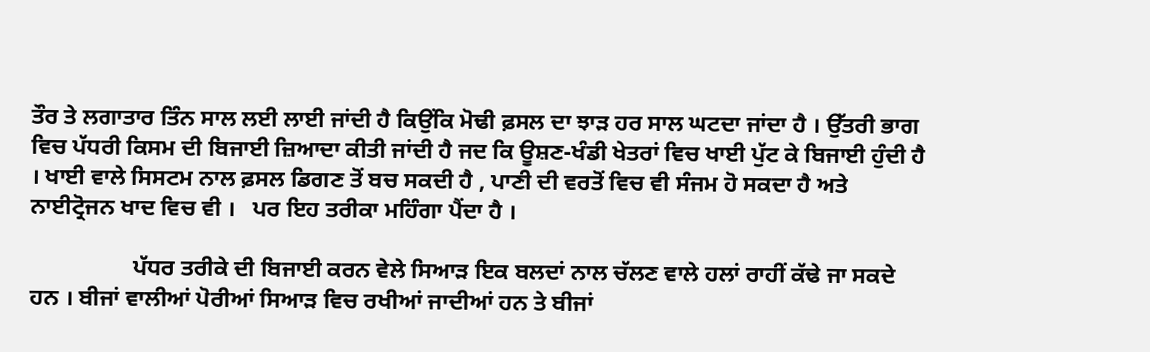ਤੌਰ ਤੇ ਲਗਾਤਾਰ ਤਿੰਨ ਸਾਲ ਲਈ ਲਾਈ ਜਾਂਦੀ ਹੈ ਕਿਉਂਕਿ ਮੋਢੀ ਫ਼ਸਲ ਦਾ ਝਾੜ ਹਰ ਸਾਲ ਘਟਦਾ ਜਾਂਦਾ ਹੈ । ਉੱਤਰੀ ਭਾਗ ਵਿਚ ਪੱਧਰੀ ਕਿਸਮ ਦੀ ਬਿਜਾਈ ਜ਼ਿਆਦਾ ਕੀਤੀ ਜਾਂਦੀ ਹੈ ਜਦ ਕਿ ਊਸ਼ਣ-ਖੰਡੀ ਖੇਤਰਾਂ ਵਿਚ ਖਾਈ ਪੁੱਟ ਕੇ ਬਿਜਾਈ ਹੁੰਦੀ ਹੈ । ਖਾਈ ਵਾਲੇ ਸਿਸਟਮ ਨਾਲ ਫ਼ਸਲ ਡਿਗਣ ਤੋਂ ਬਚ ਸਕਦੀ ਹੈ , ਪਾਣੀ ਦੀ ਵਰਤੋਂ ਵਿਚ ਵੀ ਸੰਜਮ ਹੋ ਸਕਦਾ ਹੈ ਅਤੇ ਨਾਈਟ੍ਰੋਜਨ ਖਾਦ ਵਿਚ ਵੀ ।   ਪਰ ਇਹ ਤਰੀਕਾ ਮਹਿੰਗਾ ਪੈਂਦਾ ਹੈ ।

                  ਪੱਧਰ ਤਰੀਕੇ ਦੀ ਬਿਜਾਈ ਕਰਨ ਵੇਲੇ ਸਿਆੜ ਇਕ ਬਲਦਾਂ ਨਾਲ ਚੱਲਣ ਵਾਲੇ ਹਲਾਂ ਰਾਹੀਂ ਕੱਢੇ ਜਾ ਸਕਦੇ ਹਨ । ਬੀਜਾਂ ਵਾਲੀਆਂ ਪੋਰੀਆਂ ਸਿਆੜ ਵਿਚ ਰਖੀਆਂ ਜਾਦੀਆਂ ਹਨ ਤੇ ਬੀਜਾਂ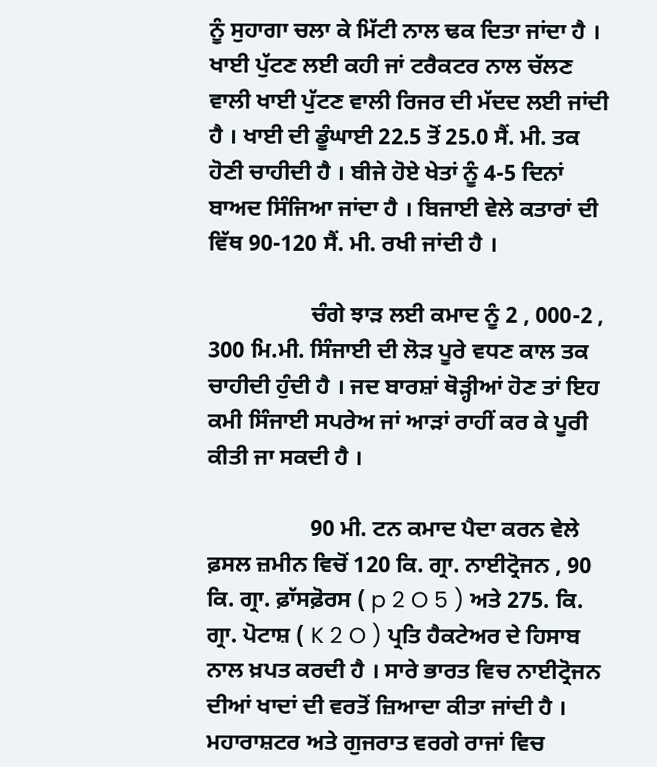ਨੂੰ ਸੁਹਾਗਾ ਚਲਾ ਕੇ ਮਿੱਟੀ ਨਾਲ ਢਕ ਦਿਤਾ ਜਾਂਦਾ ਹੈ । ਖਾਈ ਪੁੱਟਣ ਲਈ ਕਹੀ ਜਾਂ ਟਰੈਕਟਰ ਨਾਲ ਚੱਲਣ ਵਾਲੀ ਖਾਈ ਪੁੱਟਣ ਵਾਲੀ ਰਿਜਰ ਦੀ ਮੱਦਦ ਲਈ ਜਾਂਦੀ ਹੈ । ਖਾਈ ਦੀ ਡੂੰਘਾਈ 22.5 ਤੋਂ 25.0 ਸੈਂ. ਮੀ. ਤਕ ਹੋਣੀ ਚਾਹੀਦੀ ਹੈ । ਬੀਜੇ ਹੋਏ ਖੇਤਾਂ ਨੂੰ 4-5 ਦਿਨਾਂ ਬਾਅਦ ਸਿੰਜਿਆ ਜਾਂਦਾ ਹੈ । ਬਿਜਾਈ ਵੇਲੇ ਕਤਾਰਾਂ ਦੀ ਵਿੱਥ 90-120 ਸੈਂ. ਮੀ. ਰਖੀ ਜਾਂਦੀ ਹੈ ।

                  ਚੰਗੇ ਝਾੜ ਲਈ ਕਮਾਦ ਨੂੰ 2 , 000-2 , 300 ਮਿ.ਮੀ. ਸਿੰਜਾਈ ਦੀ ਲੋੜ ਪੂਰੇ ਵਧਣ ਕਾਲ ਤਕ ਚਾਹੀਦੀ ਹੁੰਦੀ ਹੈ । ਜਦ ਬਾਰਸ਼ਾਂ ਥੋੜ੍ਹੀਆਂ ਹੋਣ ਤਾਂ ਇਹ ਕਮੀ ਸਿੰਜਾਈ ਸਪਰੇਅ ਜਾਂ ਆੜਾਂ ਰਾਹੀਂ ਕਰ ਕੇ ਪੂਰੀ ਕੀਤੀ ਜਾ ਸਕਦੀ ਹੈ ।

                  90 ਮੀ. ਟਨ ਕਮਾਦ ਪੈਦਾ ਕਰਨ ਵੇਲੇ ਫ਼ਸਲ ਜ਼ਮੀਨ ਵਿਚੋਂ 120 ਕਿ. ਗ੍ਰਾ. ਨਾਈਟ੍ਰੋਜਨ , 90 ਕਿ. ਗ੍ਰਾ. ਫ਼ਾੱਸਫ਼ੋਰਸ ( p 2 O 5 ) ਅਤੇ 275. ਕਿ. ਗ੍ਰਾ. ਪੋਟਾਸ਼ ( K 2 O ) ਪ੍ਰਤਿ ਹੈਕਟੇਅਰ ਦੇ ਹਿਸਾਬ ਨਾਲ ਖ਼ਪਤ ਕਰਦੀ ਹੈ । ਸਾਰੇ ਭਾਰਤ ਵਿਚ ਨਾਈਟ੍ਰੋਜਨ ਦੀਆਂ ਖਾਦਾਂ ਦੀ ਵਰਤੋਂ ਜ਼ਿਆਦਾ ਕੀਤਾ ਜਾਂਦੀ ਹੈ । ਮਹਾਰਾਸ਼ਟਰ ਅਤੇ ਗੁਜਰਾਤ ਵਰਗੇ ਰਾਜਾਂ ਵਿਚ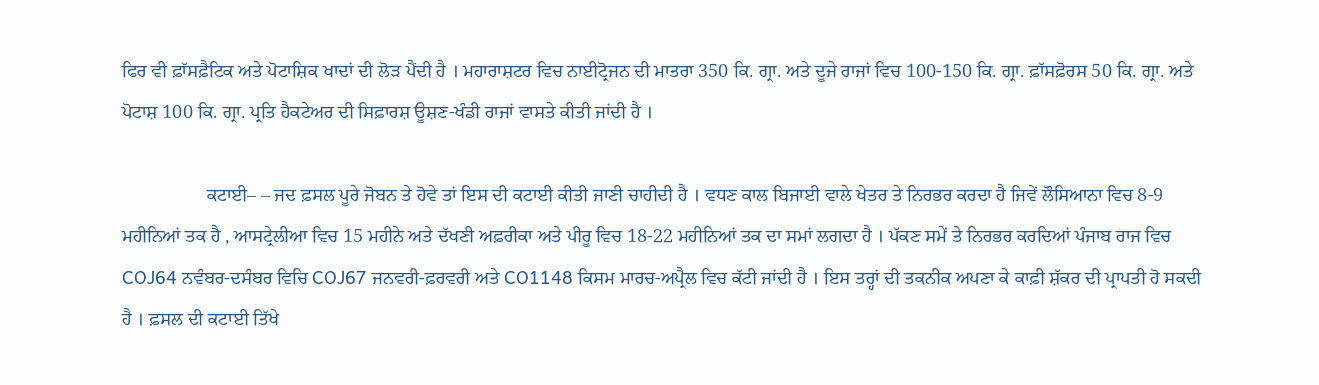ਫਿਰ ਵੀ ਫ਼ਾੱਸਫ਼ੈਟਿਕ ਅਤੇ ਪੋਟਾਸ਼ਿਕ ਖਾਦਾਂ ਦੀ ਲੋੜ ਪੈਂਦੀ ਹੈ । ਮਹਾਰਾਸ਼ਟਰ ਵਿਚ ਨਾਈਟ੍ਰੋਜਨ ਦੀ ਮਾਤਰਾ 350 ਕਿ. ਗ੍ਰਾ. ਅਤੇ ਦੂਜੇ ਰਾਜਾਂ ਵਿਚ 100-150 ਕਿ. ਗ੍ਰਾ. ਫ਼ਾੱਸਫ਼ੋਰਸ 50 ਕਿ. ਗ੍ਰਾ. ਅਤੇ ਪੋਟਾਸ਼ 100 ਕਿ. ਗ੍ਰਾ. ਪ੍ਰਤਿ ਹੈਕਟੇਅਰ ਦੀ ਸਿਫ਼ਾਰਸ਼ ਊਸ਼ਣ-ਖੰਡੀ ਰਾਜਾਂ ਵਾਸਤੇ ਕੀਤੀ ਜਾਂਦੀ ਹੈ ।

                  ਕਟਾਈ– – ਜਦ ਫ਼ਸਲ ਪੂਰੇ ਜੋਬਨ ਤੇ ਹੋਵੇ ਤਾਂ ਇਸ ਦੀ ਕਟਾਈ ਕੀਤੀ ਜਾਣੀ ਚਾਹੀਦੀ ਹੈ । ਵਧਣ ਕਾਲ ਬਿਜਾਈ ਵਾਲੇ ਖੇਤਰ ਤੇ ਨਿਰਭਰ ਕਰਦਾ ਹੈ ਜਿਵੇਂ ਲੌਸਿਆਨਾ ਵਿਚ 8-9 ਮਹੀਨਿਆਂ ਤਕ ਹੈ , ਆਸਟ੍ਰੇਲੀਆ ਵਿਚ 15 ਮਹੀਨੇ ਅਤੇ ਦੱਖਣੀ ਅਫ਼ਰੀਕਾ ਅਤੇ ਪੀਰੂ ਵਿਚ 18-22 ਮਹੀਨਿਆਂ ਤਕ ਦਾ ਸਮਾਂ ਲਗਦਾ ਹੈ । ਪੱਕਣ ਸਮੇਂ ਤੇ ਨਿਰਭਰ ਕਰਦਿਆਂ ਪੰਜਾਬ ਰਾਜ ਵਿਚ COJ64 ਨਵੰਬਰ-ਦਸੰਬਰ ਵਿਚਿ COJ67 ਜਨਵਰੀ-ਫ਼ਰਵਰੀ ਅਤੇ CO1148 ਕਿਸਮ ਮਾਰਚ-ਅਪ੍ਰੈਲ ਵਿਚ ਕੱਟੀ ਜਾਂਦੀ ਹੈ । ਇਸ ਤਰ੍ਹਾਂ ਦੀ ਤਕਨੀਕ ਅਪਣਾ ਕੇ ਕਾਫ਼ੀ ਸ਼ੱਕਰ ਦੀ ਪ੍ਰਾਪਤੀ ਹੋ ਸਕਦੀ ਹੈ । ਫ਼ਸਲ ਦੀ ਕਟਾਈ ਤਿੱਖੇ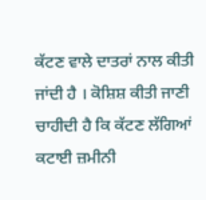ਕੱਟਣ ਵਾਲੇ ਦਾਤਰਾਂ ਨਾਲ ਕੀਤੀ ਜਾਂਦੀ ਹੈ । ਕੋਸ਼ਿਸ਼ ਕੀਤੀ ਜਾਣੀ ਚਾਹੀਦੀ ਹੈ ਕਿ ਕੱਟਣ ਲੱਗਿਆਂ ਕਟਾਈ ਜ਼ਮੀਨੀ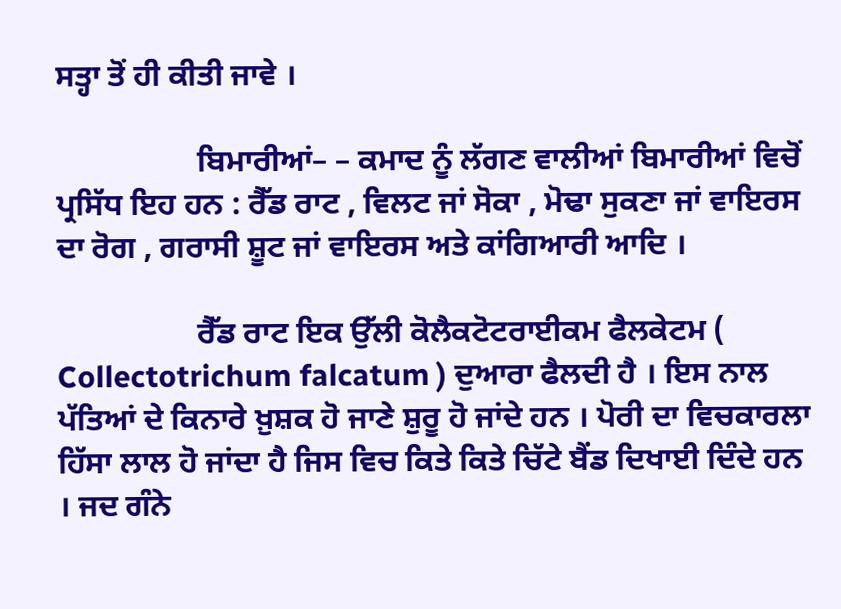ਸਤ੍ਹਾ ਤੋਂ ਹੀ ਕੀਤੀ ਜਾਵੇ ।

                  ਬਿਮਾਰੀਆਂ– – ਕਮਾਦ ਨੂੰ ਲੱਗਣ ਵਾਲੀਆਂ ਬਿਮਾਰੀਆਂ ਵਿਚੋਂ ਪ੍ਰਸਿੱਧ ਇਹ ਹਨ : ਰੈੱਡ ਰਾਟ , ਵਿਲਟ ਜਾਂ ਸੋਕਾ , ਮੋਢਾ ਸੁਕਣਾ ਜਾਂ ਵਾਇਰਸ ਦਾ ਰੋਗ , ਗਰਾਸੀ ਸ਼ੂਟ ਜਾਂ ਵਾਇਰਸ ਅਤੇ ਕਾਂਗਿਆਰੀ ਆਦਿ ।

                  ਰੈੱਡ ਰਾਟ ਇਕ ਉੱਲੀ ਕੋਲੈਕਟੋਟਰਾਈਕਮ ਫੈਲਕੇਟਮ ( Collectotrichum falcatum ) ਦੁਆਰਾ ਫੈਲਦੀ ਹੈ । ਇਸ ਨਾਲ ਪੱਤਿਆਂ ਦੇ ਕਿਨਾਰੇ ਖ਼ੁਸ਼ਕ ਹੋ ਜਾਣੇ ਸ਼ੁਰੂ ਹੋ ਜਾਂਦੇ ਹਨ । ਪੋਰੀ ਦਾ ਵਿਚਕਾਰਲਾ ਹਿੱਸਾ ਲਾਲ ਹੋ ਜਾਂਦਾ ਹੈ ਜਿਸ ਵਿਚ ਕਿਤੇ ਕਿਤੇ ਚਿੱਟੇ ਬੈਂਡ ਦਿਖਾਈ ਦਿੰਦੇ ਹਨ । ਜਦ ਗੰਨੇ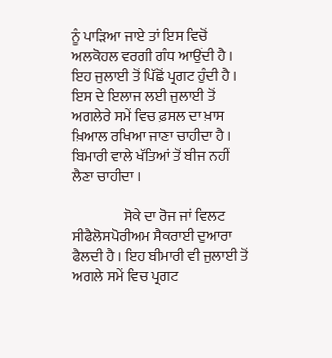ਨੂੰ ਪਾੜਿਆ ਜਾਏ ਤਾਂ ਇਸ ਵਿਚੋਂ ਅਲਕੋਹਲ ਵਰਗੀ ਗੰਧ ਆਉਂਦੀ ਹੈ । ਇਹ ਜੁਲਾਈ ਤੋਂ ਪਿੱਛੋਂ ਪ੍ਰਗਟ ਹੁੰਦੀ ਹੈ । ਇਸ ਦੇ ਇਲਾਜ ਲਈ ਜੁਲਾਈ ਤੋਂ ਅਗਲੇਰੇ ਸਮੇਂ ਵਿਚ ਫ਼ਸਲ ਦਾ ਖ਼ਾਸ ਖ਼ਿਆਲ ਰਖਿਆ ਜਾਣਾ ਚਾਹੀਦਾ ਹੈ । ਬਿਮਾਰੀ ਵਾਲੇ ਖੱਤਿਆਂ ਤੋਂ ਬੀਜ ਨਹੀਂ ਲੈਣਾ ਚਾਹੀਦਾ ।

                  ਸੋਕੇ ਦਾ ਰੋਜ ਜਾਂ ਵਿਲਟ ਸੀਫੈਲੋਸਪੋਰੀਅਮ ਸੈਕਰਾਈ ਦੁਆਰਾ ਫੈਲਦੀ ਹੈ । ਇਹ ਬੀਮਾਰੀ ਵੀ ਜੁਲਾਈ ਤੋਂ ਅਗਲੇ ਸਮੇਂ ਵਿਚ ਪ੍ਰਗਟ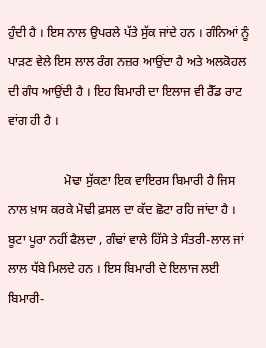ਹੁੰਦੀ ਹੈ । ਇਸ ਨਾਲ ਉਪਰਲੇ ਪੱਤੇ ਸੁੱਕ ਜਾਂਦੇ ਹਨ । ਗੰਨਿਆਂ ਨੂੰ ਪਾੜਣ ਵੇਲੇ ਇਸ ਲਾਲ ਰੰਗ ਨਜ਼ਰ ਆਉਂਦਾ ਹੈ ਅਤੇ ਅਲਕੋਹਲ ਦੀ ਗੰਧ ਆਉਂਦੀ ਹੈ । ਇਹ ਬਿਮਾਰੀ ਦਾ ਇਲਾਜ ਵੀ ਰੈੱਡ ਰਾਟ ਵਾਂਗ ਹੀ ਹੈ ।

                  ਮੋਢਾ ਸੁੱਕਣਾ ਇਕ ਵਾਇਰਸ ਬਿਮਾਰੀ ਹੈ ਜਿਸ ਨਾਲ ਖ਼ਾਸ ਕਰਕੇ ਮੋਢੀ ਫ਼ਸਲ ਦਾ ਕੱਦ ਛੋਟਾ ਰਹਿ ਜਾਂਦਾ ਹੈ । ਬੂਟਾ ਪੂਰਾ ਨਹੀਂ ਫੈਲਦਾ , ਗੰਢਾਂ ਵਾਲੇ ਹਿੱਸੇ ਤੇ ਸੰਤਰੀ-ਲਾਲ ਜਾਂ ਲਾਲ ਧੱਬੇ ਮਿਲਦੇ ਹਨ । ਇਸ ਬਿਮਾਰੀ ਦੇ ਇਲਾਜ ਲਈ ਬਿਮਾਰੀ-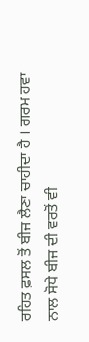ਰਹਿਤ ਫ਼ਸਲ ਤੋਂ ਬੀਜ ਲੈਣਾ ਚਾਹੀਦਾ ਹੈ । ਗਰਮ ਹਵਾ ਨਾਲ ਸੋਧੇ ਬੀਜ ਦੀ ਵਰਤੋਂ ਵੀ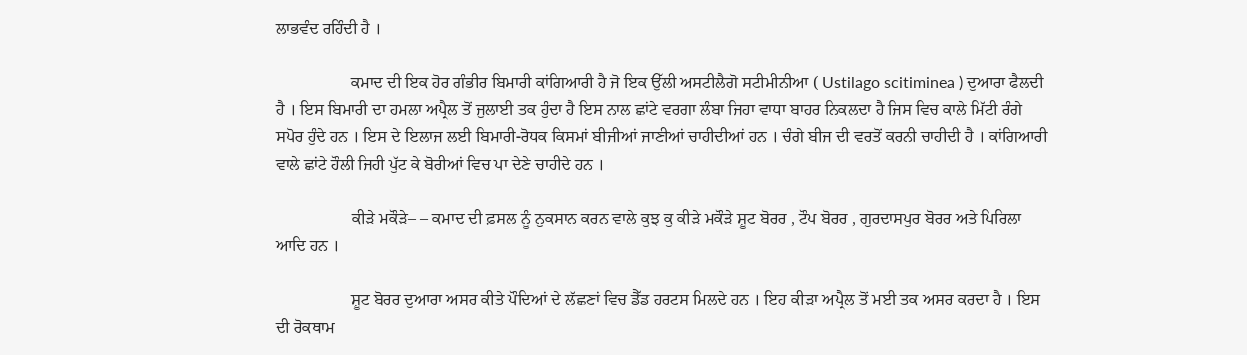ਲਾਭਵੰਦ ਰਹਿੰਦੀ ਹੈ ।

                  ਕਮਾਦ ਦੀ ਇਕ ਹੋਰ ਗੰਭੀਰ ਬਿਮਾਰੀ ਕਾਂਗਿਆਰੀ ਹੈ ਜੋ ਇਕ ਉੱਲੀ ਅਸਟੀਲੈਗੋ ਸਟੀਮੀਨੀਆ ( Ustilago scitiminea ) ਦੁਆਰਾ ਫੈਲਦੀ ਹੈ । ਇਸ ਬਿਮਾਰੀ ਦਾ ਹਮਲਾ ਅਪ੍ਰੈਲ ਤੋਂ ਜੁਲਾਈ ਤਕ ਹੁੰਦਾ ਹੈ ਇਸ ਨਾਲ ਛਾਂਟੇ ਵਰਗਾ ਲੰਬਾ ਜਿਹਾ ਵਾਧਾ ਬਾਹਰ ਨਿਕਲਦਾ ਹੈ ਜਿਸ ਵਿਚ ਕਾਲੇ ਮਿੱਟੀ ਰੰਗੇ ਸਪੋਰ ਹੁੰਦੇ ਹਨ । ਇਸ ਦੇ ਇਲਾਜ ਲਈ ਬਿਮਾਰੀ-ਰੋਧਕ ਕਿਸਮਾਂ ਬੀਜੀਆਂ ਜਾਣੀਆਂ ਚਾਹੀਦੀਆਂ ਹਨ । ਚੰਗੇ ਬੀਜ ਦੀ ਵਰਤੋਂ ਕਰਨੀ ਚਾਹੀਦੀ ਹੈ । ਕਾਂਗਿਆਰੀ ਵਾਲੇ ਛਾਂਟੇ ਹੌਲੀ ਜਿਹੀ ਪੁੱਟ ਕੇ ਬੋਰੀਆਂ ਵਿਚ ਪਾ ਦੇਣੇ ਚਾਹੀਦੇ ਹਨ ।

                  ਕੀੜੇ ਮਕੌੜੇ– – ਕਮਾਦ ਦੀ ਫ਼ਸਲ ਨੂੰ ਨੁਕਸਾਨ ਕਰਨ ਵਾਲੇ ਕੁਝ ਕੁ ਕੀੜੇ ਮਕੌੜੇ ਸ਼ੂਟ ਬੋਰਰ , ਟੌਪ ਬੋਰਰ , ਗੁਰਦਾਸਪੁਰ ਬੋਰਰ ਅਤੇ ਪਿਰਿਲਾ ਆਦਿ ਹਨ ।

                  ਸ਼ੂਟ ਬੋਰਰ ਦੁਆਰਾ ਅਸਰ ਕੀਤੇ ਪੌਦਿਆਂ ਦੇ ਲੱਛਣਾਂ ਵਿਚ ਡੈੱਡ ਹਰਟਸ ਮਿਲਦੇ ਹਨ । ਇਹ ਕੀੜਾ ਅਪ੍ਰੈਲ ਤੋਂ ਮਈ ਤਕ ਅਸਰ ਕਰਦਾ ਹੈ । ਇਸ ਦੀ ਰੋਕਥਾਮ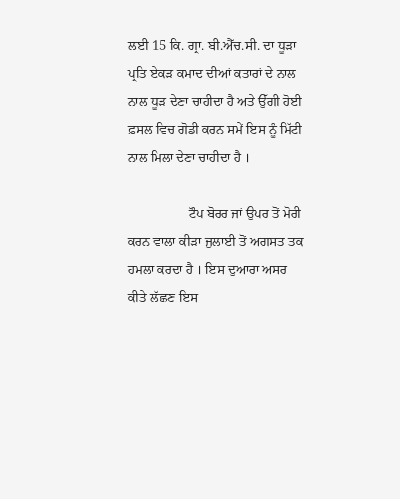ਲਈ 15 ਕਿ. ਗ੍ਰਾ. ਬੀ.ਐੱਚ.ਸੀ. ਦਾ ਧੂੜਾ ਪ੍ਰਤਿ ਏਕੜ ਕਮਾਦ ਦੀਆਂ ਕਤਾਰਾਂ ਦੇ ਨਾਲ ਨਾਲ ਧੂੜ ਦੇਣਾ ਚਾਹੀਦਾ ਹੈ ਅਤੇ ਉੱਗੀ ਹੋਈ ਫ਼ਸਲ ਵਿਚ ਗੋਡੀ ਕਰਨ ਸਮੇਂ ਇਸ ਨੂੰ ਮਿੱਟੀ ਨਾਲ ਮਿਲਾ ਦੇਣਾ ਚਾਹੀਦਾ ਹੈ ।

                  ਟੌਪ ਬੋਰਰ ਜਾਂ ਉਪਰ ਤੋਂ ਮੋਰੀ ਕਰਨ ਵਾਲਾ ਕੀੜਾ ਜੁਲਾਈ ਤੋਂ ਅਗਸਤ ਤਕ ਹਮਲਾ ਕਰਦਾ ਹੈ । ਇਸ ਦੁਆਰਾ ਅਸਰ ਕੀਤੇ ਲੱਛਣ ਇਸ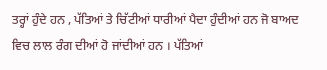ਤਰ੍ਹਾਂ ਹੁੰਦੇ ਹਨ , ਪੱਤਿਆਂ ਤੇ ਚਿੱਟੀਆਂ ਧਾਰੀਆਂ ਪੈਦਾ ਹੁੰਦੀਆਂ ਹਨ ਜੋ ਬਾਅਦ ਵਿਚ ਲਾਲ ਰੰਗ ਦੀਆਂ ਹੋ ਜਾਂਦੀਆਂ ਹਨ । ਪੱਤਿਆਂ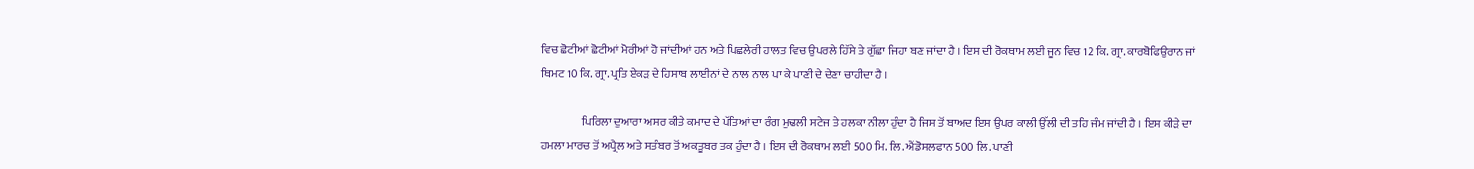ਵਿਚ ਛੋਟੀਆਂ ਛੋਟੀਆਂ ਮੋਰੀਆਂ ਹੋ ਜਾਂਦੀਆਂ ਹਨ ਅਤੇ ਪਿਛਲੇਰੀ ਹਾਲਤ ਵਿਚ ਉਪਰਲੇ ਹਿੱਸੇ ਤੇ ਗੁੱਛਾ ਜਿਹਾ ਬਣ ਜਾਂਦਾ ਹੈ । ਇਸ ਦੀ ਰੋਕਥਾਮ ਲਈ ਜੂਨ ਵਿਚ 12 ਕਿ. ਗ੍ਰਾ. ਕਾਰਬੋਫਿਉਰਾਨ ਜਾਂ ਥਿਮਟ 10 ਕਿ. ਗ੍ਰਾ. ਪ੍ਰਤਿ ਏਕੜ ਦੇ ਹਿਸਾਬ ਲਾਈਨਾਂ ਦੇ ਨਾਲ ਨਾਲ ਪਾ ਕੇ ਪਾਣੀ ਦੇ ਦੇਣਾ ਚਾਹੀਦਾ ਹੈ ।

                  ਪਿਰਿਲਾ ਦੁਆਰਾ ਅਸਰ ਕੀਤੇ ਕਮਾਦ ਦੇ ਪੱਤਿਆਂ ਦਾ ਰੰਗ ਮੁਢਲੀ ਸਟੇਜ ਤੇ ਹਲਕਾ ਨੀਲਾ ਹੁੰਦਾ ਹੈ ਜਿਸ ਤੋਂ ਬਾਅਦ ਇਸ ਉਪਰ ਕਾਲੀ ਉੱਲੀ ਦੀ ਤਹਿ ਜੰਮ ਜਾਂਦੀ ਹੈ । ਇਸ ਕੀੜੇ ਦਾ ਹਮਲਾ ਮਾਰਚ ਤੋਂ ਅਪ੍ਰੈਲ ਅਤੇ ਸਤੰਬਰ ਤੋਂ ਅਕਤੂਬਰ ਤਕ ਹੁੰਦਾ ਹੈ । ਇਸ ਦੀ ਰੋਕਥਾਮ ਲਈ 500 ਮਿ. ਲਿ. ਐਂਡੋਸਲਫਾਨ 500 ਲਿ. ਪਾਣੀ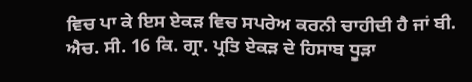ਵਿਚ ਪਾ ਕੇ ਇਸ ਏਕੜ ਵਿਚ ਸਪਰੇਅ ਕਰਨੀ ਚਾਹੀਦੀ ਹੈ ਜਾਂ ਬੀ. ਐਚ. ਸੀ. 16 ਕਿ. ਗ੍ਰਾ. ਪ੍ਰਤਿ ਏਕੜ ਦੇ ਹਿਸਾਬ ਧੂੜਾ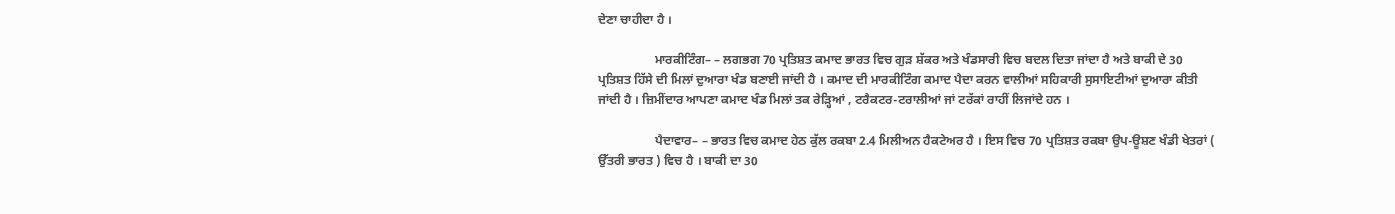ਦੇਣਾ ਚਾਹੀਦਾ ਹੈ ।

                  ਮਾਰਕੀਟਿੰਗ– – ਲਗਭਗ 70 ਪ੍ਰਤਿਸ਼ਤ ਕਮਾਦ ਭਾਰਤ ਵਿਚ ਗੁੜ ਸ਼ੱਕਰ ਅਤੇ ਖੰਡਸਾਰੀ ਵਿਚ ਬਦਲ ਦਿਤਾ ਜਾਂਦਾ ਹੈ ਅਤੇ ਬਾਕੀ ਦੇ 30 ਪ੍ਰਤਿਸ਼ਤ ਹਿੱਸੇ ਦੀ ਮਿਲਾਂ ਦੁਆਰਾ ਖੰਡ ਬਣਾਈ ਜਾਂਦੀ ਹੈ । ਕਮਾਦ ਦੀ ਮਾਰਕੀਟਿੰਗ ਕਮਾਦ ਪੈਦਾ ਕਰਨ ਵਾਲੀਆਂ ਸਹਿਕਾਰੀ ਸੁਸਾਇਟੀਆਂ ਦੁਆਰਾ ਕੀਤੀ ਜਾਂਦੀ ਹੈ । ਜ਼ਿਮੀਂਦਾਰ ਆਪਣਾ ਕਮਾਦ ਖੰਡ ਮਿਲਾਂ ਤਕ ਰੇੜ੍ਹਿਆਂ , ਟਰੈਕਟਰ-ਟਰਾਲੀਆਂ ਜਾਂ ਟਰੱਕਾਂ ਰਾਹੀਂ ਲਿਜਾਂਦੇ ਹਨ ।

                  ਪੈਦਾਵਾਰ– – ਭਾਰਤ ਵਿਚ ਕਮਾਦ ਹੇਠ ਕੁੱਲ ਰਕਬਾ 2.4 ਮਿਲੀਅਨ ਹੈਕਟੇਅਰ ਹੈ । ਇਸ ਵਿਚ 70 ਪ੍ਰਤਿਸ਼ਤ ਰਕਬਾ ਉਪ-ਊਸ਼ਣ ਖੰਡੀ ਖੇਤਰਾਂ ( ਉੱਤਰੀ ਭਾਰਤ ) ਵਿਚ ਹੈ । ਬਾਕੀ ਦਾ 30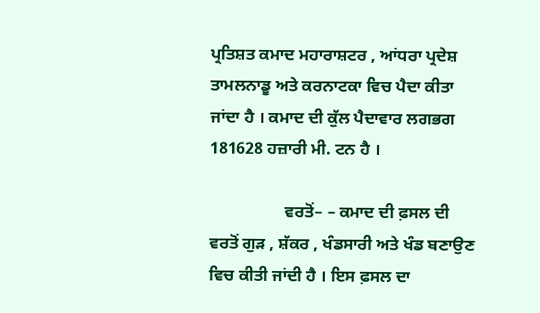ਪ੍ਰਤਿਸ਼ਤ ਕਮਾਦ ਮਹਾਰਾਸ਼ਟਰ , ਆਂਧਰਾ ਪ੍ਰਦੇਸ਼ ਤਾਮਲਨਾਡੂ ਅਤੇ ਕਰਨਾਟਕਾ ਵਿਚ ਪੈਦਾ ਕੀਤਾ ਜਾਂਦਾ ਹੈ । ਕਮਾਦ ਦੀ ਕੁੱਲ ਪੈਦਾਵਾਰ ਲਗਭਗ 181628 ਹਜ਼ਾਰੀ ਮੀ. ਟਨ ਹੈ ।

                  ਵਰਤੋਂ– – ਕਮਾਦ ਦੀ ਫ਼ਸਲ ਦੀ ਵਰਤੋਂ ਗੁੜ , ਸ਼ੱਕਰ , ਖੰਡਸਾਰੀ ਅਤੇ ਖੰਡ ਬਣਾਉਣ ਵਿਚ ਕੀਤੀ ਜਾਂਦੀ ਹੈ । ਇਸ ਫ਼ਸਲ ਦਾ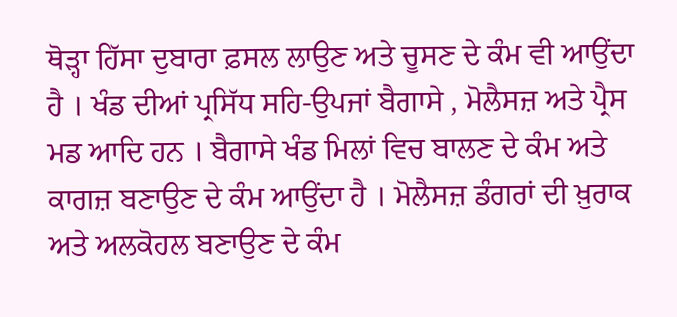ਥੋੜ੍ਹਾ ਹਿੱਸਾ ਦੁਬਾਰਾ ਫ਼ਸਲ ਲਾਉਣ ਅਤੇ ਚੂਸਣ ਦੇ ਕੰਮ ਵੀ ਆਉਂਦਾ ਹੈ । ਖੰਡ ਦੀਆਂ ਪ੍ਰਸਿੱਧ ਸਹਿ-ਉਪਜਾਂ ਬੈਗਾਸੇ , ਮੋਲੈਸਜ਼ ਅਤੇ ਪ੍ਰੈਸ ਮਡ ਆਦਿ ਹਨ । ਬੈਗਾਸੇ ਖੰਡ ਮਿਲਾਂ ਵਿਚ ਬਾਲਣ ਦੇ ਕੰਮ ਅਤੇ ਕਾਗਜ਼ ਬਣਾਉਣ ਦੇ ਕੰਮ ਆਉਂਦਾ ਹੈ । ਮੋਲੈਸਜ਼ ਡੰਗਰਾਂ ਦੀ ਖ਼ੁਰਾਕ ਅਤੇ ਅਲਕੋਹਲ ਬਣਾਉਣ ਦੇ ਕੰਮ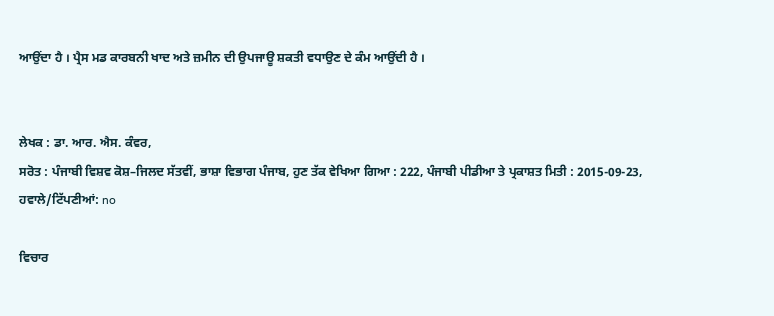ਆਉਂਦਾ ਹੈ । ਪ੍ਰੈਸ ਮਡ ਕਾਰਬਨੀ ਖਾਦ ਅਤੇ ਜ਼ਮੀਨ ਦੀ ਉਪਜਾਊ ਸ਼ਕਤੀ ਵਧਾਉਣ ਦੇ ਕੰਮ ਆਉਂਦੀ ਹੈ ।


ਲੇਖਕ : ਡਾ. ਆਰ. ਐਸ. ਕੰਵਰ,
ਸਰੋਤ : ਪੰਜਾਬੀ ਵਿਸ਼ਵ ਕੋਸ਼–ਜਿਲਦ ਸੱਤਵੀਂ, ਭਾਸ਼ਾ ਵਿਭਾਗ ਪੰਜਾਬ, ਹੁਣ ਤੱਕ ਵੇਖਿਆ ਗਿਆ : 222, ਪੰਜਾਬੀ ਪੀਡੀਆ ਤੇ ਪ੍ਰਕਾਸ਼ਤ ਮਿਤੀ : 2015-09-23, ਹਵਾਲੇ/ਟਿੱਪਣੀਆਂ: no

ਵਿਚਾਰ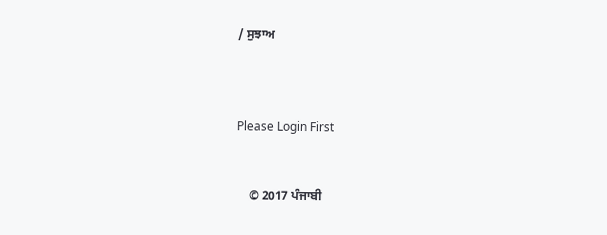/ ਸੁਝਾਅ



Please Login First


    © 2017 ਪੰਜਾਬੀ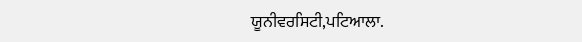ਯੂਨੀਵਰਸਿਟੀ,ਪਟਿਆਲਾ.